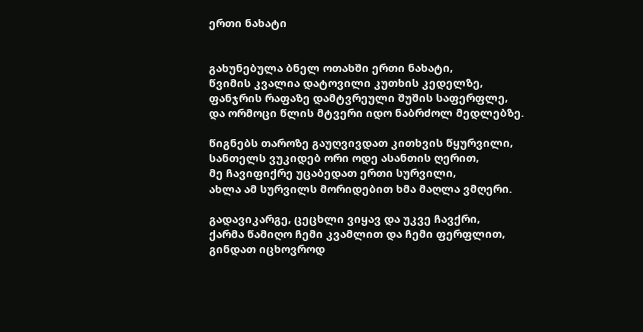ერთი ნახატი


გახუნებულა ბნელ ოთახში ერთი ნახატი,
წვიმის კვალია დატოვილი კუთხის კედელზე,
ფანჯრის რაფაზე დამტვრეული შუშის საფერფლე,
და ორმოცი წლის მტვერი იდო ნაბრძოლ მედლებზე.

წიგნებს თაროზე გაუღვივდათ კითხვის წყურვილი,
სანთელს ვუკიდებ ორი ოდე ასანთის ღერით,
მე ჩავიფიქრე უცაბედათ ერთი სურვილი,
ახლა ამ სურვილს მორიდებით ხმა მაღლა ვმღერი.

გადავიკარგე, ცეცხლი ვიყავ და უკვე ჩავქრი,
ქარმა წამიღო ჩემი კვამლით და ჩემი ფერფლით,
გინდათ იცხოვროდ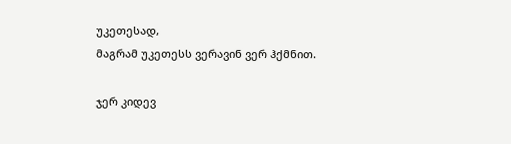უკეთესად,
მაგრამ უკეთესს ვერავინ ვერ ჰქმნით.

ჯერ კიდევ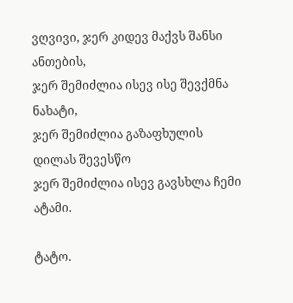ვღვივი, ჯერ კიდევ მაქვს შანსი ანთების,
ჯერ შემიძლია ისევ ისე შევქმნა ნახატი,
ჯერ შემიძლია გაზაფხულის დილას შევესწო
ჯერ შემიძლია ისევ გავსხლა ჩემი ატამი.

ტატო.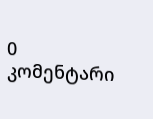0 კომენტარი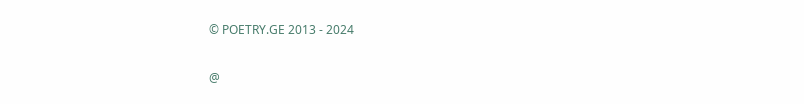© POETRY.GE 2013 - 2024

@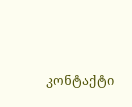კონტაქტი